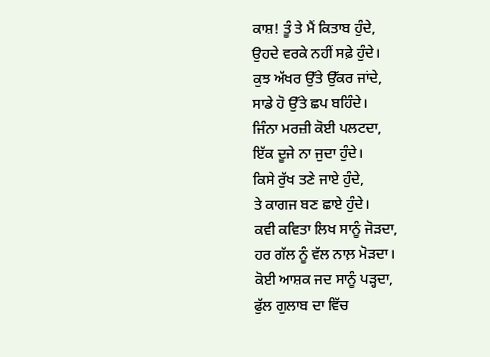ਕਾਸ਼! ਤੂੰ ਤੇ ਮੈਂ ਕਿਤਾਬ ਹੁੰਦੇ,
ਉਹਦੇ ਵਰਕੇ ਨਹੀਂ ਸਫ਼ੇ ਹੁੰਦੇ।
ਕੁਝ ਅੱਖਰ ਉੱਤੇ ਉੱਕਰ ਜਾਂਦੇ,
ਸਾਡੇ ਹੋ ਉੱਤੇ ਛਪ ਬਹਿੰਦੇ।
ਜਿੰਨਾ ਮਰਜ਼ੀ ਕੋਈ ਪਲਟਦਾ,
ਇੱਕ ਦੂਜੇ ਨਾ ਜੁਦਾ ਹੁੰਦੇ।
ਕਿਸੇ ਰੁੱਖ ਤਣੇ ਜਾਏ ਹੁੰਦੇ,
ਤੇ ਕਾਗਜ ਬਣ ਛਾਏ ਹੁੰਦੇ।
ਕਵੀ ਕਵਿਤਾ ਲਿਖ ਸਾਨੂੰ ਜੋੜਦਾ,
ਹਰ ਗੱਲ ਨੂੰ ਵੱਲ ਨਾਲ਼ ਮੋੜਦਾ।
ਕੋਈ ਆਸ਼ਕ ਜਦ ਸਾਨੂੰ ਪੜ੍ਹਦਾ,
ਫੁੱਲ ਗੁਲਾਬ ਦਾ ਵਿੱਚ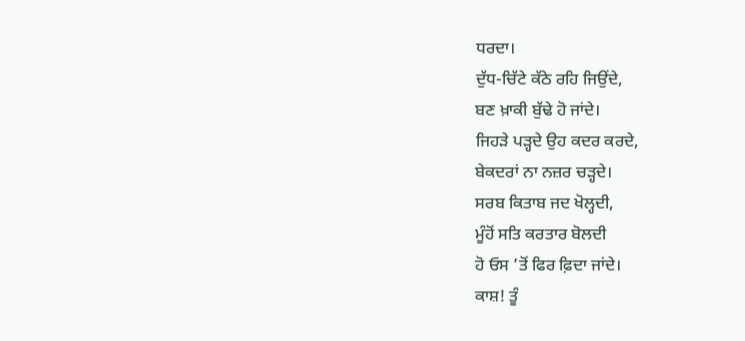ਧਰਦਾ।
ਦੁੱਧ-ਚਿੱਟੇ ਕੱਠੇ ਰਹਿ ਜਿਉਂਦੇ,
ਬਣ ਖ਼ਾਕੀ ਬੁੱਢੇ ਹੋ ਜਾਂਦੇ।
ਜਿਹੜੇ ਪੜ੍ਹਦੇ ਉਹ ਕਦਰ ਕਰਦੇ,
ਬੇਕਦਰਾਂ ਨਾ ਨਜ਼ਰ ਚੜ੍ਹਦੇ।
ਸਰਬ ਕਿਤਾਬ ਜਦ ਖੋਲ੍ਹਦੀ,
ਮੂੰਹੋਂ ਸਤਿ ਕਰਤਾਰ ਬੋਲਦੀ
ਹੋ ਓਸ ’ਤੋਂ ਫਿਰ ਫ਼ਿਦਾ ਜਾਂਦੇ।
ਕਾਸ਼! ਤੂੰ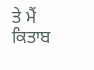ਤੇ ਮੈਂ ਕਿਤਾਬ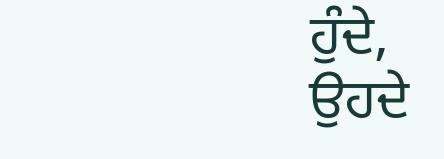ਹੁੰਦੇ,
ਉਹਦੇ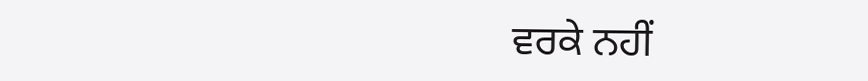ਵਰਕੇ ਨਹੀਂ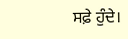ਸਫ਼ੇ ਹੁੰਦੇ।